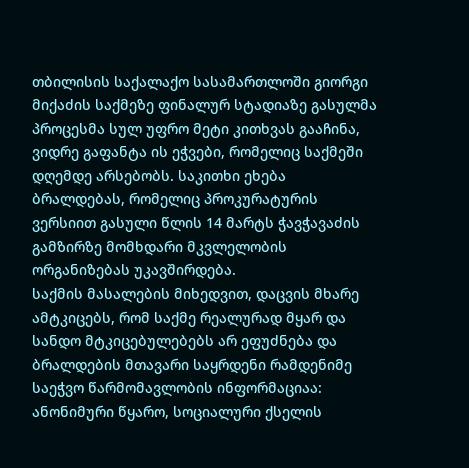თბილისის საქალაქო სასამართლოში გიორგი მიქაძის საქმეზე ფინალურ სტადიაზე გასულმა პროცესმა სულ უფრო მეტი კითხვას გააჩინა, ვიდრე გაფანტა ის ეჭვები, რომელიც საქმეში დღემდე არსებობს. საკითხი ეხება ბრალდებას, რომელიც პროკურატურის ვერსიით გასული წლის 14 მარტს ჭავჭავაძის გამზირზე მომხდარი მკვლელობის ორგანიზებას უკავშირდება.
საქმის მასალების მიხედვით, დაცვის მხარე ამტკიცებს, რომ საქმე რეალურად მყარ და სანდო მტკიცებულებებს არ ეფუძნება და ბრალდების მთავარი საყრდენი რამდენიმე საეჭვო წარმომავლობის ინფორმაციაა: ანონიმური წყარო, სოციალური ქსელის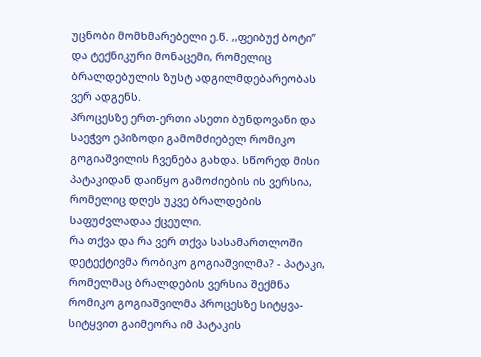უცნობი მომხმარებელი ე.წ. ,,ფეიბუქ ბოტი” და ტექნიკური მონაცემი, რომელიც ბრალდებულის ზუსტ ადგილმდებარეობას ვერ ადგენს.
პროცესზე ერთ-ერთი ასეთი ბუნდოვანი და საეჭვო ეპიზოდი გამომძიებელ რომიკო გოგიაშვილის ჩვენება გახდა. სწორედ მისი პატაკიდან დაიწყო გამოძიების ის ვერსია, რომელიც დღეს უკვე ბრალდების საფუძვლადაა ქცეული.
რა თქვა და რა ვერ თქვა სასამართლოში დეტექტივმა რობიკო გოგიაშვილმა? - პატაკი, რომელმაც ბრალდების ვერსია შექმნა
რომიკო გოგიაშვილმა პროცესზე სიტყვა-სიტყვით გაიმეორა იმ პატაკის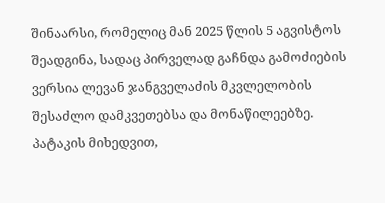შინაარსი, რომელიც მან 2025 წლის 5 აგვისტოს შეადგინა, სადაც პირველად გაჩნდა გამოძიების ვერსია ლევან ჯანგველაძის მკვლელობის შესაძლო დამკვეთებსა და მონაწილეებზე.
პატაკის მიხედვით,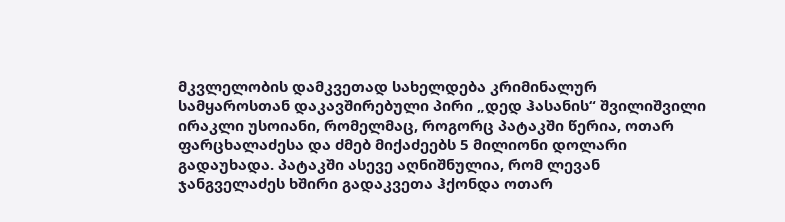მკვლელობის დამკვეთად სახელდება კრიმინალურ სამყაროსთან დაკავშირებული პირი „დედ ჰასანის“ შვილიშვილი ირაკლი უსოიანი, რომელმაც, როგორც პატაკში წერია, ოთარ ფარცხალაძესა და ძმებ მიქაძეებს 5 მილიონი დოლარი გადაუხადა. პატაკში ასევე აღნიშნულია, რომ ლევან ჯანგველაძეს ხშირი გადაკვეთა ჰქონდა ოთარ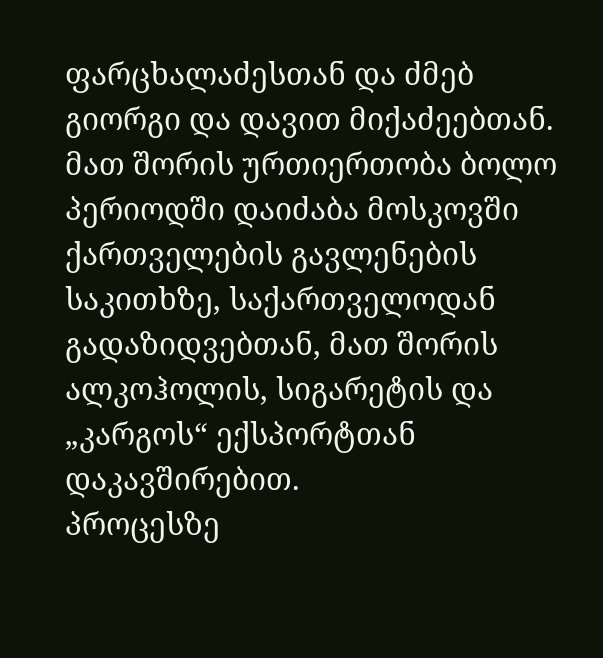ფარცხალაძესთან და ძმებ გიორგი და დავით მიქაძეებთან. მათ შორის ურთიერთობა ბოლო პერიოდში დაიძაბა მოსკოვში ქართველების გავლენების საკითხზე, საქართველოდან გადაზიდვებთან, მათ შორის ალკოჰოლის, სიგარეტის და „კარგოს“ ექსპორტთან დაკავშირებით.
პროცესზე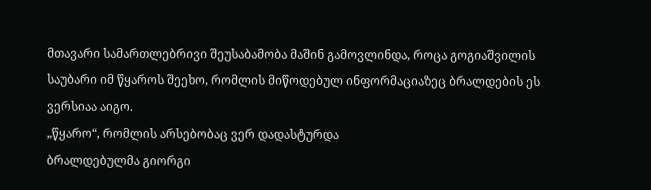მთავარი სამართლებრივი შეუსაბამობა მაშინ გამოვლინდა, როცა გოგიაშვილის საუბარი იმ წყაროს შეეხო, რომლის მიწოდებულ ინფორმაციაზეც ბრალდების ეს ვერსიაა აიგო.
„წყარო“, რომლის არსებობაც ვერ დადასტურდა
ბრალდებულმა გიორგი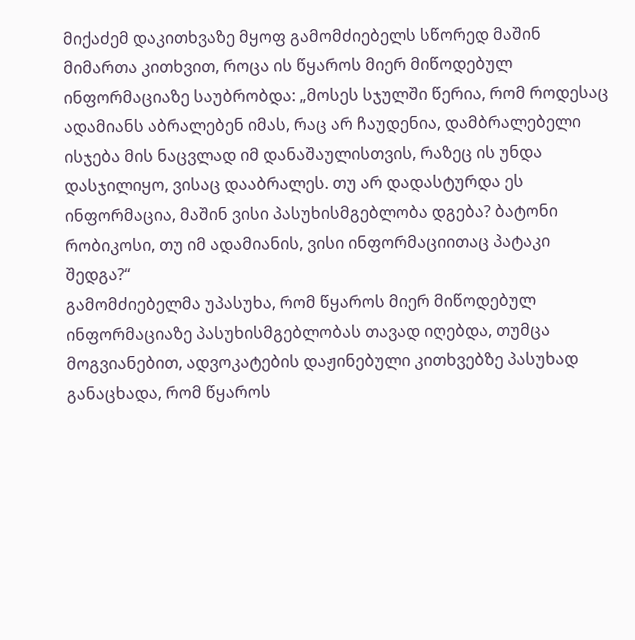მიქაძემ დაკითხვაზე მყოფ გამომძიებელს სწორედ მაშინ მიმართა კითხვით, როცა ის წყაროს მიერ მიწოდებულ ინფორმაციაზე საუბრობდა: „მოსეს სჯულში წერია, რომ როდესაც ადამიანს აბრალებენ იმას, რაც არ ჩაუდენია, დამბრალებელი ისჯება მის ნაცვლად იმ დანაშაულისთვის, რაზეც ის უნდა დასჯილიყო, ვისაც დააბრალეს. თუ არ დადასტურდა ეს ინფორმაცია, მაშინ ვისი პასუხისმგებლობა დგება? ბატონი რობიკოსი, თუ იმ ადამიანის, ვისი ინფორმაციითაც პატაკი შედგა?“
გამომძიებელმა უპასუხა, რომ წყაროს მიერ მიწოდებულ ინფორმაციაზე პასუხისმგებლობას თავად იღებდა, თუმცა მოგვიანებით, ადვოკატების დაჟინებული კითხვებზე პასუხად განაცხადა, რომ წყაროს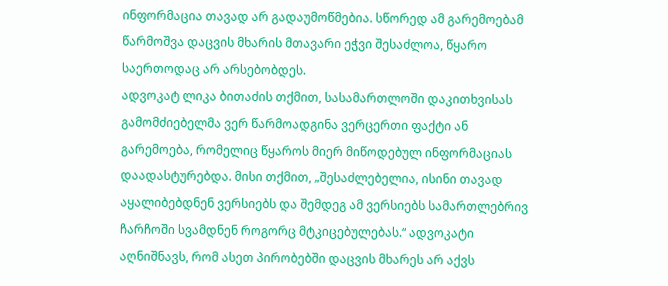ინფორმაცია თავად არ გადაუმოწმებია. სწორედ ამ გარემოებამ წარმოშვა დაცვის მხარის მთავარი ეჭვი შესაძლოა, წყარო საერთოდაც არ არსებობდეს.
ადვოკატ ლიკა ბითაძის თქმით, სასამართლოში დაკითხვისას გამომძიებელმა ვერ წარმოადგინა ვერცერთი ფაქტი ან გარემოება, რომელიც წყაროს მიერ მიწოდებულ ინფორმაციას დაადასტურებდა. მისი თქმით, „შესაძლებელია, ისინი თავად აყალიბებდნენ ვერსიებს და შემდეგ ამ ვერსიებს სამართლებრივ ჩარჩოში სვამდნენ როგორც მტკიცებულებას.“ ადვოკატი აღნიშნავს, რომ ასეთ პირობებში დაცვის მხარეს არ აქვს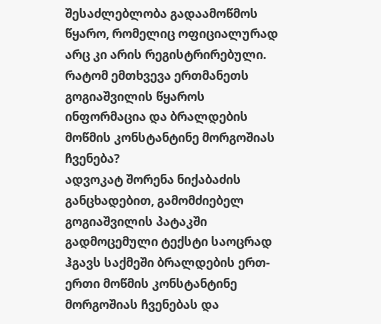შესაძლებლობა გადაამოწმოს წყარო, რომელიც ოფიციალურად არც კი არის რეგისტრირებული.
რატომ ემთხვევა ერთმანეთს გოგიაშვილის წყაროს ინფორმაცია და ბრალდების მოწმის კონსტანტინე მორგოშიას ჩვენება?
ადვოკატ შორენა ნიქაბაძის განცხადებით, გამომძიებელ გოგიაშვილის პატაკში გადმოცემული ტექსტი საოცრად ჰგავს საქმეში ბრალდების ერთ-ერთი მოწმის კონსტანტინე მორგოშიას ჩვენებას და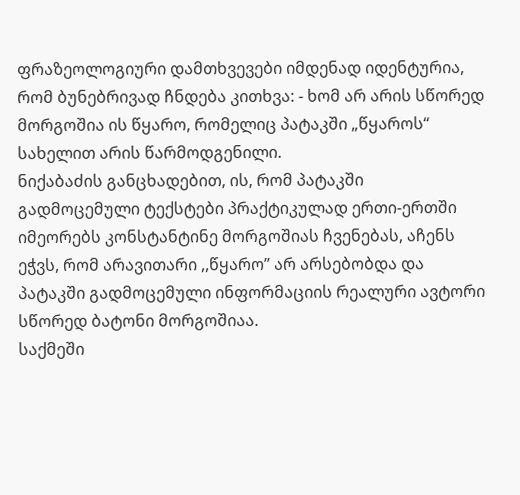ფრაზეოლოგიური დამთხვევები იმდენად იდენტურია, რომ ბუნებრივად ჩნდება კითხვა: - ხომ არ არის სწორედ მორგოშია ის წყარო, რომელიც პატაკში „წყაროს“ სახელით არის წარმოდგენილი.
ნიქაბაძის განცხადებით, ის, რომ პატაკში გადმოცემული ტექსტები პრაქტიკულად ერთი-ერთში იმეორებს კონსტანტინე მორგოშიას ჩვენებას, აჩენს ეჭვს, რომ არავითარი ,,წყარო” არ არსებობდა და პატაკში გადმოცემული ინფორმაციის რეალური ავტორი სწორედ ბატონი მორგოშიაა.
საქმეში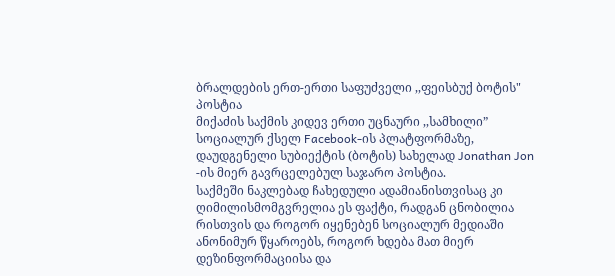ბრალდების ერთ-ერთი საფუძველი ,,ფეისბუქ ბოტის" პოსტია
მიქაძის საქმის კიდევ ერთი უცნაური ,,სამხილი” სოციალურ ქსელ Facebook-ის პლატფორმაზე, დაუდგენელი სუბიექტის (ბოტის) სახელად Jonathan Jon -ის მიერ გავრცელებულ საჯარო პოსტია.
საქმეში ნაკლებად ჩახედული ადამიანისთვისაც კი ღიმილისმომგვრელია ეს ფაქტი, რადგან ცნობილია რისთვის და როგორ იყენებენ სოციალურ მედიაში ანონიმურ წყაროებს, როგორ ხდება მათ მიერ დეზინფორმაციისა და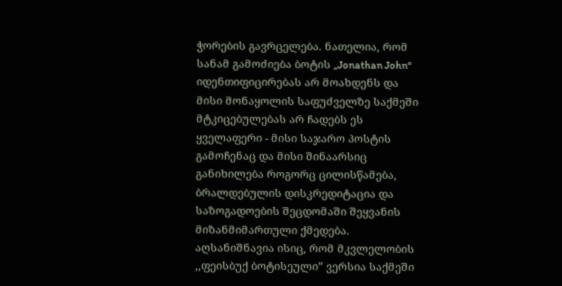ჭორების გავრცელება. ნათელია, რომ სანამ გამოძიება ბოტის „Jonathan John“ იდენთიფიცირებას არ მოახდენს და მისი მონაყოლის საფუძველზე საქმეში მტკიცებულებას არ ჩადებს ეს ყველაფერი - მისი საჯარო პოსტის გამოჩენაც და მისი შინაარსიც განიხილება როგორც ცილისწამება, ბრალდებულის დისკრედიტაცია და საზოგადოების შეცდომაში შეყვანის მიზანმიმართული ქმედება.
აღსანიშნავია ისიც, რომ მკვლელობის ,,ფეისბუქ ბოტისეული” ვერსია საქმეში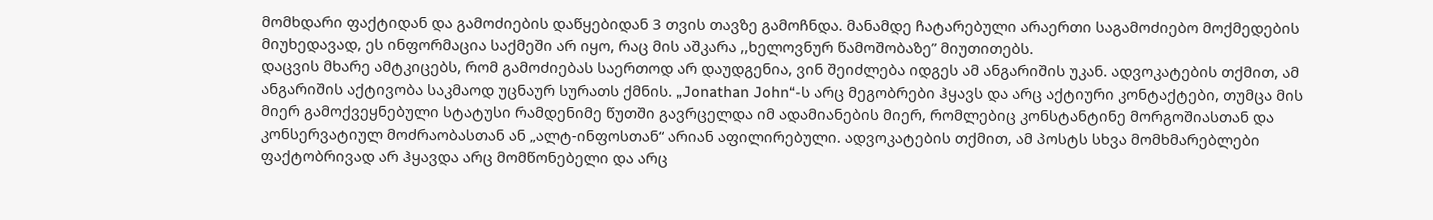მომხდარი ფაქტიდან და გამოძიების დაწყებიდან 3 თვის თავზე გამოჩნდა. მანამდე ჩატარებული არაერთი საგამოძიებო მოქმედების მიუხედავად, ეს ინფორმაცია საქმეში არ იყო, რაც მის აშკარა ,,ხელოვნურ წამოშობაზე” მიუთითებს.
დაცვის მხარე ამტკიცებს, რომ გამოძიებას საერთოდ არ დაუდგენია, ვინ შეიძლება იდგეს ამ ანგარიშის უკან. ადვოკატების თქმით, ამ ანგარიშის აქტივობა საკმაოდ უცნაურ სურათს ქმნის. „Jonathan John“-ს არც მეგობრები ჰყავს და არც აქტიური კონტაქტები, თუმცა მის მიერ გამოქვეყნებული სტატუსი რამდენიმე წუთში გავრცელდა იმ ადამიანების მიერ, რომლებიც კონსტანტინე მორგოშიასთან და კონსერვატიულ მოძრაობასთან ან „ალტ-ინფოსთან“ არიან აფილირებული. ადვოკატების თქმით, ამ პოსტს სხვა მომხმარებლები ფაქტობრივად არ ჰყავდა არც მომწონებელი და არც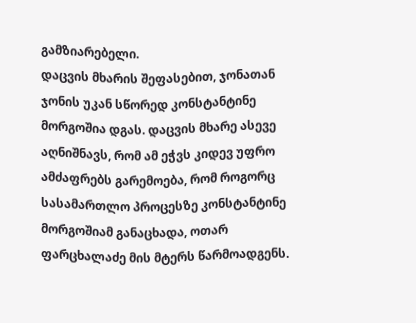გამზიარებელი.
დაცვის მხარის შეფასებით, ჯონათან ჯონის უკან სწორედ კონსტანტინე მორგოშია დგას. დაცვის მხარე ასევე აღნიშნავს, რომ ამ ეჭვს კიდევ უფრო ამძაფრებს გარემოება, რომ როგორც სასამართლო პროცესზე კონსტანტინე მორგოშიამ განაცხადა, ოთარ ფარცხალაძე მის მტერს წარმოადგენს.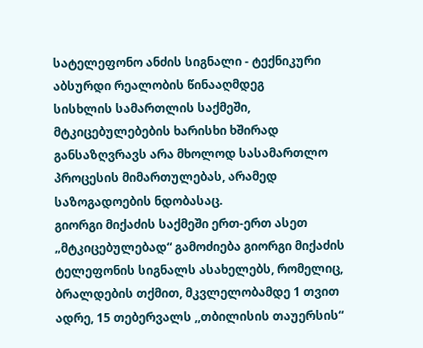სატელეფონო ანძის სიგნალი - ტექნიკური აბსურდი რეალობის წინააღმდეგ
სისხლის სამართლის საქმეში, მტკიცებულებების ხარისხი ხშირად განსაზღვრავს არა მხოლოდ სასამართლო პროცესის მიმართულებას, არამედ საზოგადოების ნდობასაც.
გიორგი მიქაძის საქმეში ერთ-ერთ ასეთ „მტკიცებულებად“ გამოძიება გიორგი მიქაძის ტელეფონის სიგნალს ასახელებს, რომელიც, ბრალდების თქმით, მკვლელობამდე 1 თვით ადრე, 15 თებერვალს ,,თბილისის თაუერსის“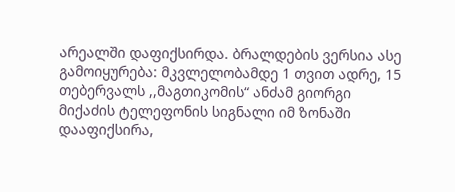არეალში დაფიქსირდა. ბრალდების ვერსია ასე გამოიყურება: მკვლელობამდე 1 თვით ადრე, 15 თებერვალს ,,მაგთიკომის“ ანძამ გიორგი მიქაძის ტელეფონის სიგნალი იმ ზონაში დააფიქსირა,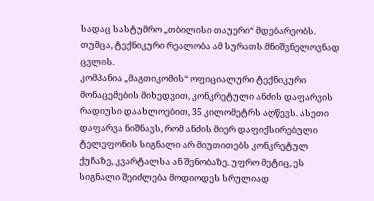სადაც სასტუმრო „თბილისი თაუერი“ მდებარეობს. თუმცა, ტექნიკური რეალობა ამ სურათს მნიშვნელოვნად ცვლის.
კომპანია „მაგთიკომის“ ოფიციალური ტექნიკური მონაცემების მიხედვით, კონკრეტული ანძის დაფარვის რადიუსი დაახლოებით, 35 კილომეტრს აღწევს. ასეთი დაფარვა ნიშნავს, რომ ანძის მიერ დაფიქსირებული ტელეფონის სიგნალი არ მიუთითებს კონკრეტულ ქუჩაზე, კვარტალსა ან შენობაზე. უფრო მეტიც, ეს სიგნალი შეიძლება მოდიოდეს სრულიად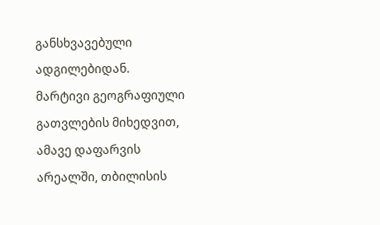განსხვავებული ადგილებიდან.
მარტივი გეოგრაფიული გათვლების მიხედვით, ამავე დაფარვის არეალში, თბილისის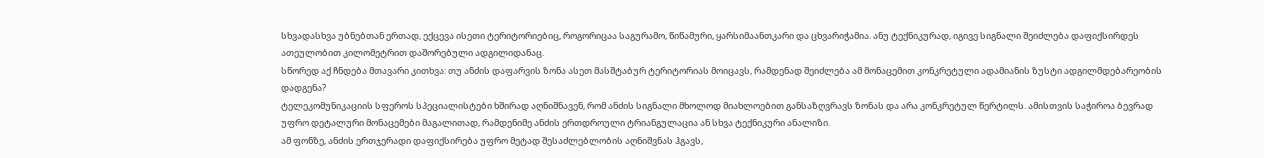სხვადასხვა უბნებთან ერთად, ექცევა ისეთი ტერიტორიებიც, როგორიცაა საგურამო, წიწამური, ყარსიმაანთკარი და ცხვარიჭამია. ანუ ტექნიკურად, იგივე სიგნალი შეიძლება დაფიქსირდეს ათეულობით კილომეტრით დაშორებული ადგილიდანაც.
სწორედ აქ ჩნდება მთავარი კითხვა: თუ ანძის დაფარვის ზონა ასეთ მასშტაბურ ტერიტორიას მოიცავს, რამდენად შეიძლება ამ მონაცემით კონკრეტული ადამიანის ზუსტი ადგილმდებარეობის დადგენა?
ტელეკომუნიკაციის სფეროს სპეციალისტები ხშირად აღნიშნავენ, რომ ანძის სიგნალი მხოლოდ მიახლოებით განსაზღვრავს ზონას და არა კონკრეტულ წერტილს. ამისთვის საჭიროა ბევრად უფრო დეტალური მონაცემები მაგალითად, რამდენიმე ანძის ერთდროული ტრიანგულაცია ან სხვა ტექნიკური ანალიზი.
ამ ფონზე, ანძის ერთჯერადი დაფიქსირება უფრო მეტად შესაძლებლობის აღნიშვნას ჰგავს,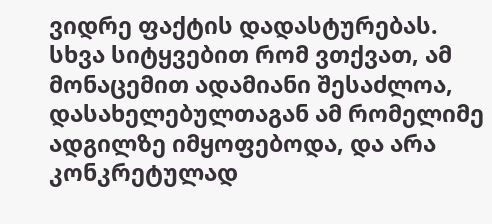ვიდრე ფაქტის დადასტურებას. სხვა სიტყვებით რომ ვთქვათ, ამ მონაცემით ადამიანი შესაძლოა, დასახელებულთაგან ამ რომელიმე ადგილზე იმყოფებოდა, და არა კონკრეტულად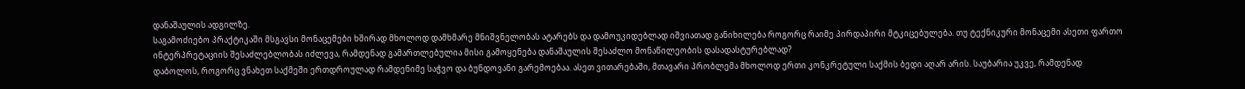დანაშაულის ადგილზე.
საგამოძიებო პრაქტიკაში მსგავსი მონაცემები ხშირად მხოლოდ დამხმარე მნიშვნელობას ატარებს და დამოუკიდებლად იშვიათად განიხილება როგორც რაიმე პირდაპირი მტკიცებულება. თუ ტექნიკური მონაცემი ასეთი ფართო ინტერპრეტაციის შესაძლებლობას იძლევა, რამდენად გამართლებულია მისი გამოყენება დანაშაულის შესაძლო მონაწილეობის დასადასტურებლად?
დაბოლოს, როგორც ვნახეთ საქმეში ერთდროულად რამდენიმე საჭვო და ბუნდოვანი გარემოებაა. ასეთ ვითარებაში, მთავარი პრობლემა მხოლოდ ერთი კონკრეტული საქმის ბედი აღარ არის. საუბარია უკვე, რამდენად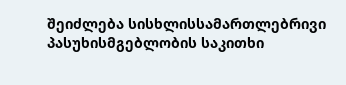შეიძლება სისხლისსამართლებრივი პასუხისმგებლობის საკითხი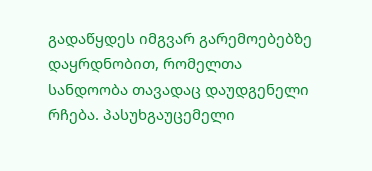გადაწყდეს იმგვარ გარემოებებზე დაყრდნობით, რომელთა სანდოობა თავადაც დაუდგენელი რჩება. პასუხგაუცემელი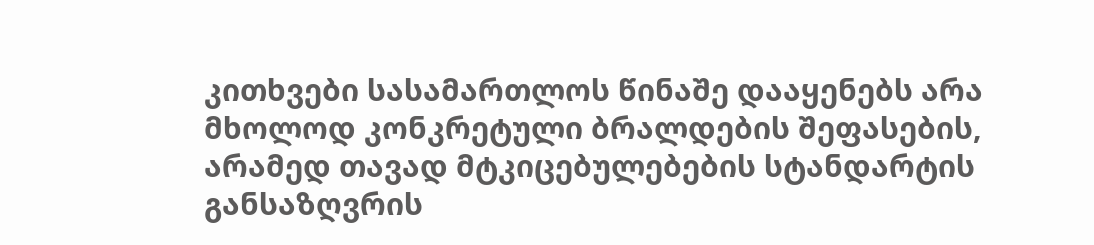კითხვები სასამართლოს წინაშე დააყენებს არა მხოლოდ კონკრეტული ბრალდების შეფასების, არამედ თავად მტკიცებულებების სტანდარტის განსაზღვრის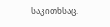საკითხსაც.